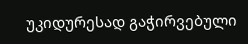უკიდურესად გაჭირვებული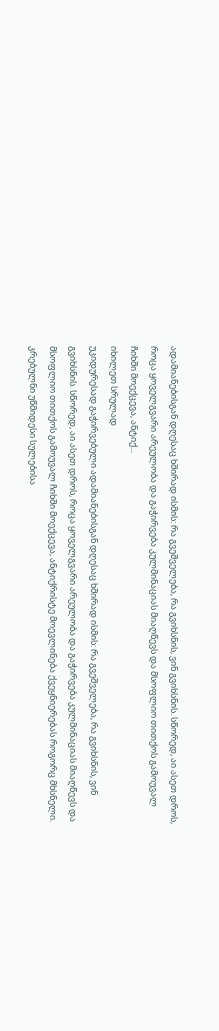ადამიანებისგან დღესაც ხშირად ისმის: რა გვეშველება, რა გვიხსნის, ვინ გვიხსნის. სწორედ, აი ასეთ დროს, როცა ყოველგვარი არეულობა და გაჭირვება კულმინაციას მიაღწევს და მსოფლიო თითქოს გამოუვალ ჩიხში მოექცევა, ანტიქ...
იხილეთ სრულად
უკიდურესად გაჭირვებული ადამიანებისგან დღესაც ხშირად ისმის: რა გვეშველება, რა გვიხსნის, ვინ გვიხსნის. სწორედ, აი ასეთ დროს, როცა ყოველგვარი არეულობა და გაჭირვება კულმინაციას მიაღწევს და მსოფლიო თითქოს გამოუვალ ჩიხში მოექცევა, ანტიქრისტე მოევლინება ქვეყნიერებას როგორც მხსნელი.
კრებულნი უწმიდესი სულებისა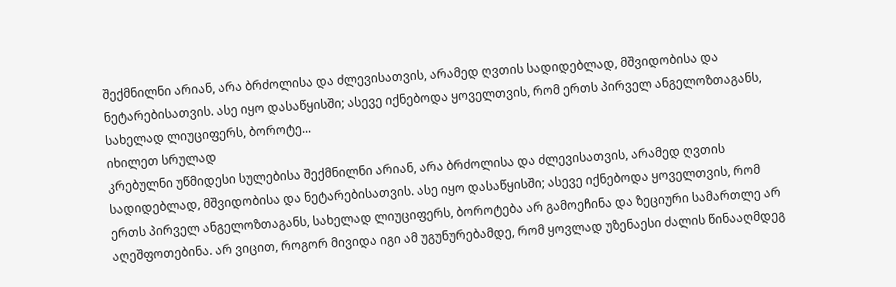შექმნილნი არიან, არა ბრძოლისა და ძლევისათვის, არამედ ღვთის სადიდებლად, მშვიდობისა და ნეტარებისათვის. ასე იყო დასაწყისში; ასევე იქნებოდა ყოველთვის, რომ ერთს პირველ ანგელოზთაგანს, სახელად ლიუციფერს, ბოროტე...
იხილეთ სრულად
კრებულნი უწმიდესი სულებისა შექმნილნი არიან, არა ბრძოლისა და ძლევისათვის, არამედ ღვთის სადიდებლად, მშვიდობისა და ნეტარებისათვის. ასე იყო დასაწყისში; ასევე იქნებოდა ყოველთვის, რომ ერთს პირველ ანგელოზთაგანს, სახელად ლიუციფერს, ბოროტება არ გამოეჩინა და ზეციური სამართლე არ აღეშფოთებინა. არ ვიცით, როგორ მივიდა იგი ამ უგუნურებამდე, რომ ყოვლად უზენაესი ძალის წინააღმდეგ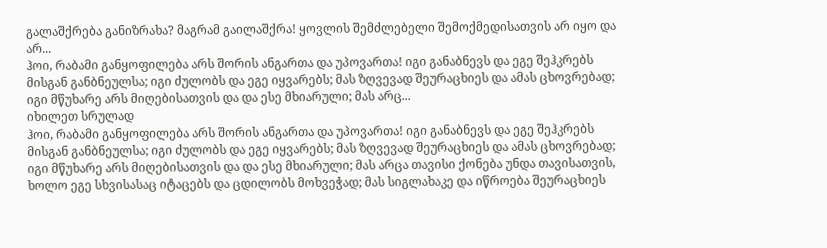გალაშქრება განიზრახა? მაგრამ გაილაშქრა! ყოვლის შემძლებელი შემოქმედისათვის არ იყო და არ...
ჰოი, რაბამი განყოფილება არს შორის ანგართა და უპოვართა! იგი განაბნევს და ეგე შეჰკრებს მისგან განბნეულსა; იგი ძულობს და ეგე იყვარებს; მას ზღვევად შეურაცხიეს და ამას ცხოვრებად; იგი მწუხარე არს მიღებისათვის და და ესე მხიარული; მას არც...
იხილეთ სრულად
ჰოი, რაბამი განყოფილება არს შორის ანგართა და უპოვართა! იგი განაბნევს და ეგე შეჰკრებს მისგან განბნეულსა; იგი ძულობს და ეგე იყვარებს; მას ზღვევად შეურაცხიეს და ამას ცხოვრებად; იგი მწუხარე არს მიღებისათვის და და ესე მხიარული; მას არცა თავისი ქონება უნდა თავისათვის, ხოლო ეგე სხვისასაც იტაცებს და ცდილობს მოხვეჭად; მას სიგლახაკე და იწროება შეურაცხიეს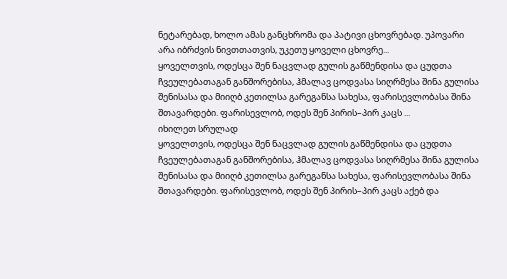ნეტარებად, ხოლო ამას განცხრომა და პატივი ცხოვრებად. უპოვარი არა იბრძვის ნივთთათვის, უკეთუ ყოველი ცხოვრე...
ყოველთვის, ოდესცა შენ ნაცვლად გულის გაწმენდისა და ცუდთა ჩვეულებათაგან განშორებისა, ჰმალავ ცოდვასა სიღრმესა შინა გულისა შენისასა და მიიღბ კეთილსა გარეგანსა სახესა, ფარისევლობასა შინა შთავარდები. ფარისევლობ, ოდეს შენ პირის–პირ კაცს ...
იხილეთ სრულად
ყოველთვის, ოდესცა შენ ნაცვლად გულის გაწმენდისა და ცუდთა ჩვეულებათაგან განშორებისა, ჰმალავ ცოდვასა სიღრმესა შინა გულისა შენისასა და მიიღბ კეთილსა გარეგანსა სახესა, ფარისევლობასა შინა შთავარდები. ფარისევლობ, ოდეს შენ პირის–პირ კაცს აქებ და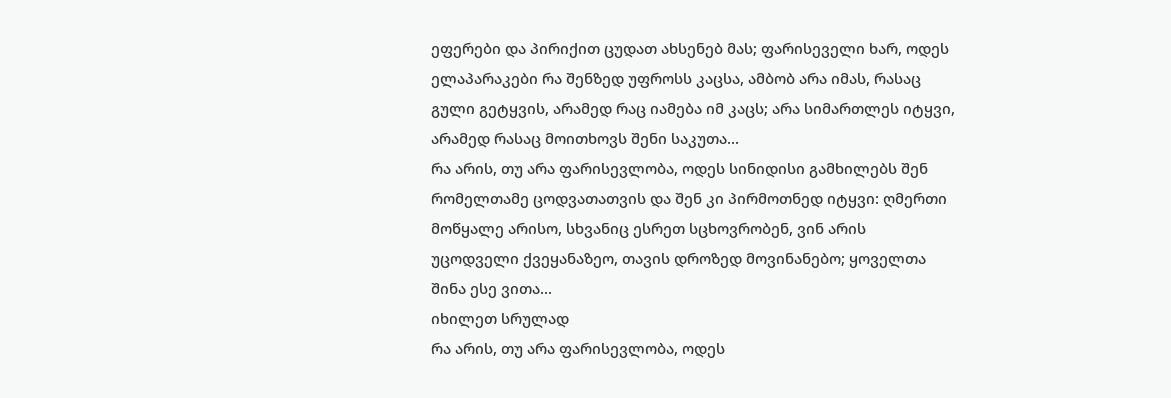ეფერები და პირიქით ცუდათ ახსენებ მას; ფარისეველი ხარ, ოდეს ელაპარაკები რა შენზედ უფროსს კაცსა, ამბობ არა იმას, რასაც გული გეტყვის, არამედ რაც იამება იმ კაცს; არა სიმართლეს იტყვი, არამედ რასაც მოითხოვს შენი საკუთა...
რა არის, თუ არა ფარისევლობა, ოდეს სინიდისი გამხილებს შენ რომელთამე ცოდვათათვის და შენ კი პირმოთნედ იტყვი: ღმერთი მოწყალე არისო, სხვანიც ესრეთ სცხოვრობენ, ვინ არის უცოდველი ქვეყანაზეო, თავის დროზედ მოვინანებო; ყოველთა შინა ესე ვითა...
იხილეთ სრულად
რა არის, თუ არა ფარისევლობა, ოდეს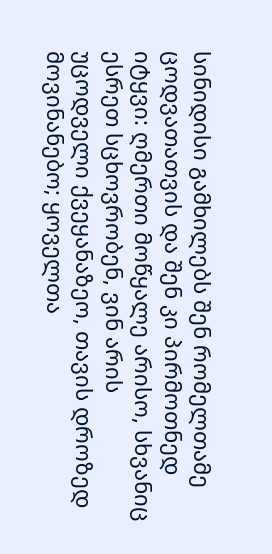სინიდისი გამხილებს შენ რომელთამე ცოდვათათვის და შენ კი პირმოთნედ იტყვი: ღმერთი მოწყალე არისო, სხვანიც ესრეთ სცხოვრობენ, ვინ არის უცოდველი ქვეყანაზეო, თავის დროზედ მოვინანებო; ყოველთა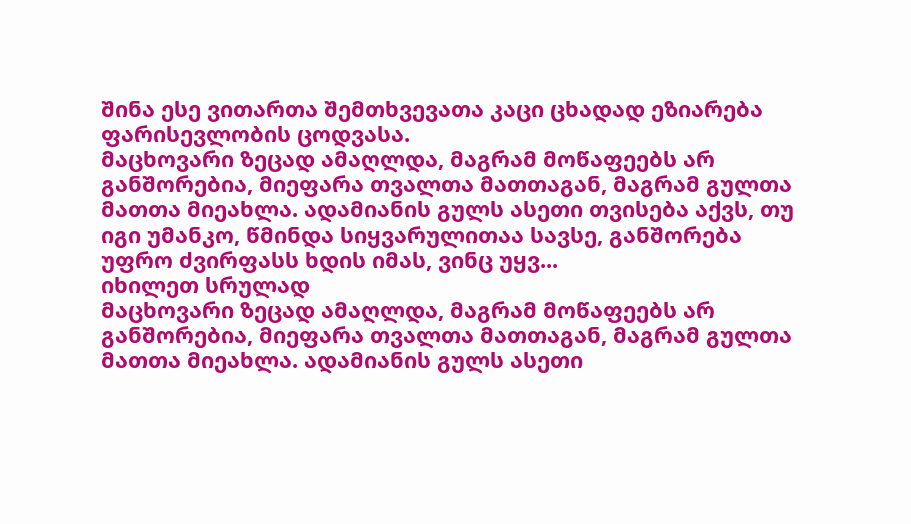შინა ესე ვითართა შემთხვევათა კაცი ცხადად ეზიარება ფარისევლობის ცოდვასა.
მაცხოვარი ზეცად ამაღლდა, მაგრამ მოწაფეებს არ განშორებია, მიეფარა თვალთა მათთაგან, მაგრამ გულთა მათთა მიეახლა. ადამიანის გულს ასეთი თვისება აქვს, თუ იგი უმანკო, წმინდა სიყვარულითაა სავსე, განშორება უფრო ძვირფასს ხდის იმას, ვინც უყვ...
იხილეთ სრულად
მაცხოვარი ზეცად ამაღლდა, მაგრამ მოწაფეებს არ განშორებია, მიეფარა თვალთა მათთაგან, მაგრამ გულთა მათთა მიეახლა. ადამიანის გულს ასეთი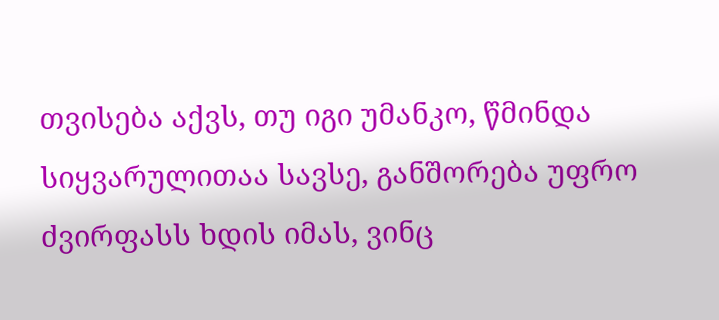თვისება აქვს, თუ იგი უმანკო, წმინდა სიყვარულითაა სავსე, განშორება უფრო ძვირფასს ხდის იმას, ვინც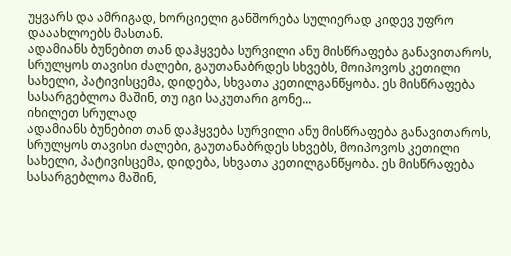უყვარს და ამრიგად, ხორციელი განშორება სულიერად კიდევ უფრო დააახლოებს მასთან.
ადამიანს ბუნებით თან დაჰყვება სურვილი ანუ მისწრაფება განავითაროს, სრულყოს თავისი ძალები, გაუთანაბრდეს სხვებს, მოიპოვოს კეთილი სახელი, პატივისცემა, დიდება, სხვათა კეთილგანწყობა. ეს მისწრაფება სასარგებლოა მაშინ, თუ იგი საკუთარი გონე...
იხილეთ სრულად
ადამიანს ბუნებით თან დაჰყვება სურვილი ანუ მისწრაფება განავითაროს, სრულყოს თავისი ძალები, გაუთანაბრდეს სხვებს, მოიპოვოს კეთილი სახელი, პატივისცემა, დიდება, სხვათა კეთილგანწყობა. ეს მისწრაფება სასარგებლოა მაშინ,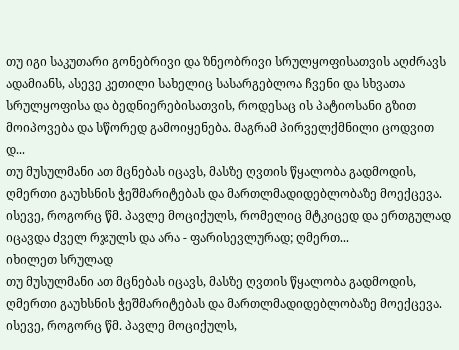თუ იგი საკუთარი გონებრივი და ზნეობრივი სრულყოფისათვის აღძრავს ადამიანს, ასევე კეთილი სახელიც სასარგებლოა ჩვენი და სხვათა სრულყოფისა და ბედნიერებისათვის, როდესაც ის პატიოსანი გზით მოიპოვება და სწორედ გამოიყენება. მაგრამ პირველქმნილი ცოდვით დ...
თუ მუსულმანი ათ მცნებას იცავს, მასზე ღვთის წყალობა გადმოდის, ღმერთი გაუხსნის ჭეშმარიტებას და მართლმადიდებლობაზე მოექცევა. ისევე, როგორც წმ. პავლე მოციქულს, რომელიც მტკიცედ და ერთგულად იცავდა ძველ რჯულს და არა - ფარისევლურად; ღმერთ...
იხილეთ სრულად
თუ მუსულმანი ათ მცნებას იცავს, მასზე ღვთის წყალობა გადმოდის, ღმერთი გაუხსნის ჭეშმარიტებას და მართლმადიდებლობაზე მოექცევა. ისევე, როგორც წმ. პავლე მოციქულს,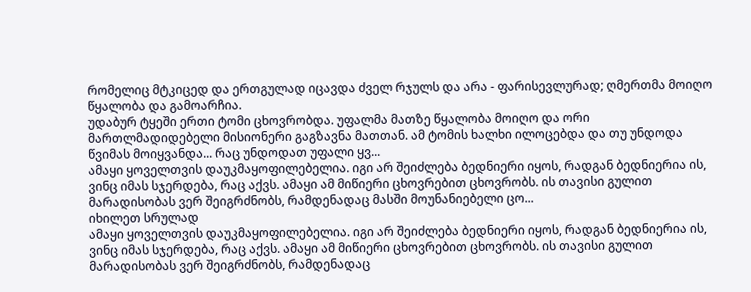რომელიც მტკიცედ და ერთგულად იცავდა ძველ რჯულს და არა - ფარისევლურად; ღმერთმა მოიღო წყალობა და გამოარჩია.
უდაბურ ტყეში ერთი ტომი ცხოვრობდა. უფალმა მათზე წყალობა მოიღო და ორი მართლმადიდებელი მისიონერი გაგზავნა მათთან. ამ ტომის ხალხი ილოცებდა და თუ უნდოდა წვიმას მოიყვანდა... რაც უნდოდათ უფალი ყვ...
ამაყი ყოველთვის დაუკმაყოფილებელია. იგი არ შეიძლება ბედნიერი იყოს, რადგან ბედნიერია ის, ვინც იმას სჯერდება, რაც აქვს. ამაყი ამ მიწიერი ცხოვრებით ცხოვრობს. ის თავისი გულით მარადისობას ვერ შეიგრძნობს, რამდენადაც მასში მოუნანიებელი ცო...
იხილეთ სრულად
ამაყი ყოველთვის დაუკმაყოფილებელია. იგი არ შეიძლება ბედნიერი იყოს, რადგან ბედნიერია ის, ვინც იმას სჯერდება, რაც აქვს. ამაყი ამ მიწიერი ცხოვრებით ცხოვრობს. ის თავისი გულით მარადისობას ვერ შეიგრძნობს, რამდენადაც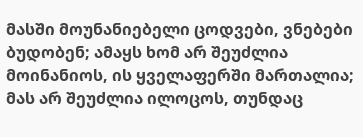მასში მოუნანიებელი ცოდვები, ვნებები ბუდობენ; ამაყს ხომ არ შეუძლია მოინანიოს, ის ყველაფერში მართალია; მას არ შეუძლია ილოცოს, თუნდაც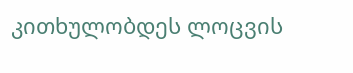კითხულობდეს ლოცვის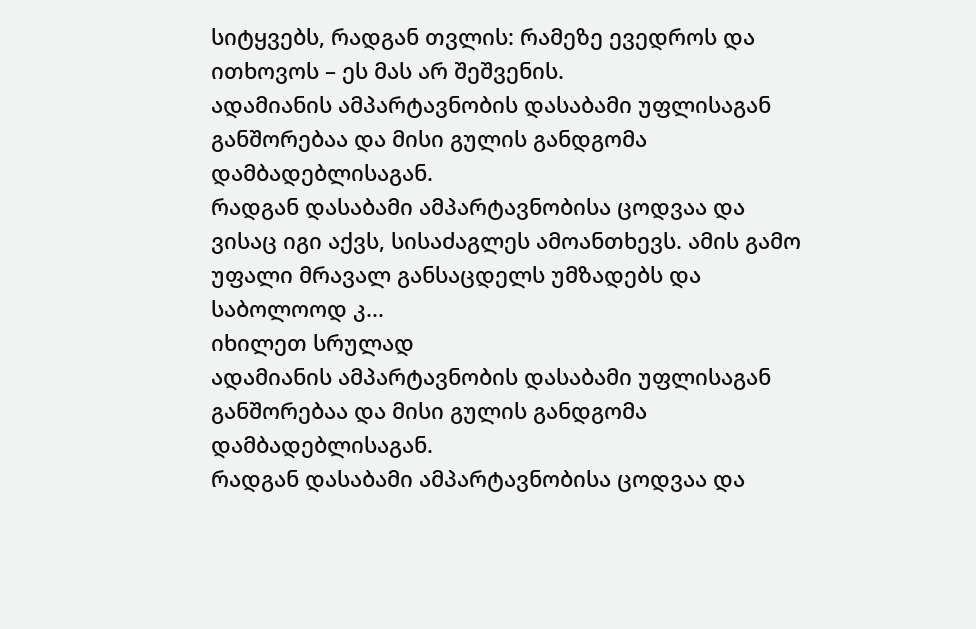სიტყვებს, რადგან თვლის: რამეზე ევედროს და ითხოვოს – ეს მას არ შეშვენის.
ადამიანის ამპარტავნობის დასაბამი უფლისაგან განშორებაა და მისი გულის განდგომა დამბადებლისაგან.
რადგან დასაბამი ამპარტავნობისა ცოდვაა და ვისაც იგი აქვს, სისაძაგლეს ამოანთხევს. ამის გამო უფალი მრავალ განსაცდელს უმზადებს და საბოლოოდ კ...
იხილეთ სრულად
ადამიანის ამპარტავნობის დასაბამი უფლისაგან განშორებაა და მისი გულის განდგომა დამბადებლისაგან.
რადგან დასაბამი ამპარტავნობისა ცოდვაა და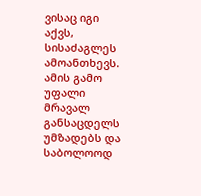ვისაც იგი აქვს, სისაძაგლეს ამოანთხევს. ამის გამო უფალი მრავალ განსაცდელს უმზადებს და საბოლოოდ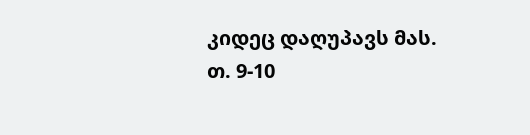კიდეც დაღუპავს მას.
თ. 9-10